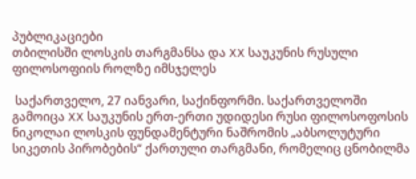პუბლიკაციები
თბილისში ლოსკის თარგმანსა და XX საუკუნის რუსული ფილოსოფიის როლზე იმსჯელეს

 საქართველო, 27 იანვარი, საქინფორმი. საქართველოში გამოიცა XX საუკუნის ერთ-ერთი უდიდესი რუსი ფილოსოფოსის ნიკოლაი ლოსკის ფუნდამენტური ნაშრომის „აბსოლუტური სიკეთის პირობების“ ქართული თარგმანი, რომელიც ცნობილმა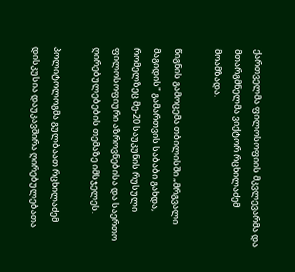ქართველმა ფილოსოფიის მკვლევარმა და მთარგმნელმა ვიქტორ რცხილაძემ მოამზადა.

წიგნის გამოცემა თბილისში „მრგვალი მაგიდის" გამართვის საბაბი გახდა, რომელზეც მე-20 საუკუნის რუსული ფილოსოფიური აზროვნებისა და საერთო ღირებულებების თემაზე იმსჯელეს.

პოლიტოლოგმა გულბაათ რცხილაძემ დისკუსია დაუკავშირა ღირებულებათა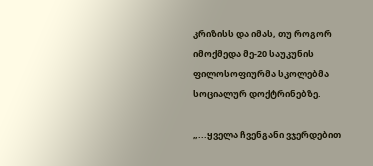კრიზისს და იმას, თუ როგორ იმოქმედა მე-20 საუკუნის ფილოსოფიურმა სკოლებმა სოციალურ დოქტრინებზე.

„...ყველა ჩვენგანი ვჯერდებით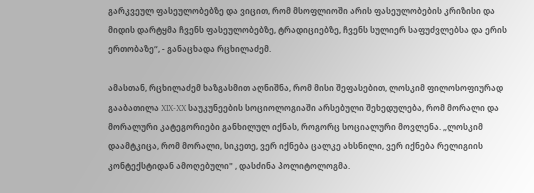გარკვეულ ფასეულობებზე და ვიცით, რომ მსოფლიოში არის ფასეულობების კრიზისი და მიდის დარტყმა ჩვენს ფასეულობებზე, ტრადიციებზე, ჩვენს სულიერ საფუძვლებსა და ერის ერთობაზე“, - განაცხადა რცხილაძემ.

ამასთან, რცხილაძემ ხაზგასმით აღნიშნა, რომ მისი შეფასებით, ლოსკიმ ფილოსოფიურად გააბათილა XIX-XX საუკუნეების სოციოლოგიაში არსებული შეხედულება, რომ მორალი და მორალური კატეგორიები განხილულ იქნას, როგორც სოციალური მოვლენა. „ლოსკიმ დაამტკიცა, რომ მორალი, სიკეთე, ვერ იქნება ცალკე ახსნილი, ვერ იქნება რელიგიის კონტექსტიდან ამოღებული" , დასძინა პოლიტოლოგმა.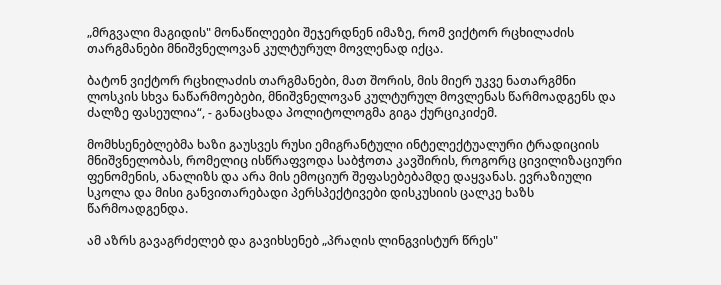„მრგვალი მაგიდის" მონაწილეები შეჯერდნენ იმაზე, რომ ვიქტორ რცხილაძის თარგმანები მნიშვნელოვან კულტურულ მოვლენად იქცა.

ბატონ ვიქტორ რცხილაძის თარგმანები, მათ შორის, მის მიერ უკვე ნათარგმნი ლოსკის სხვა ნაწარმოებები, მნიშვნელოვან კულტურულ მოვლენას წარმოადგენს და ძალზე ფასეულია“, - განაცხადა პოლიტოლოგმა გიგა ქურციკიძემ.

მომხსენებლებმა ხაზი გაუსვეს რუსი ემიგრანტული ინტელექტუალური ტრადიციის მნიშვნელობას, რომელიც ისწრაფვოდა საბჭოთა კავშირის, როგორც ცივილიზაციური ფენომენის, ანალიზს და არა მის ემოციურ შეფასებებამდე დაყვანას. ევრაზიული სკოლა და მისი განვითარებადი პერსპექტივები დისკუსიის ცალკე ხაზს წარმოადგენდა.

ამ აზრს გავაგრძელებ და გავიხსენებ „პრაღის ლინგვისტურ წრეს"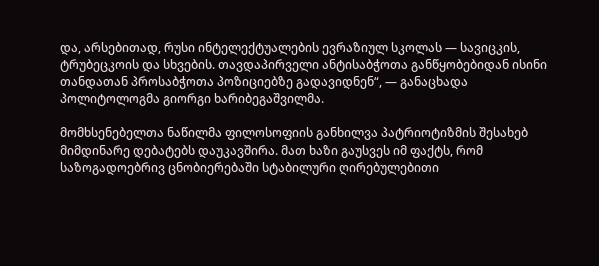და, არსებითად, რუსი ინტელექტუალების ევრაზიულ სკოლას — სავიცკის, ტრუბეცკოის და სხვების. თავდაპირველი ანტისაბჭოთა განწყობებიდან ისინი თანდათან პროსაბჭოთა პოზიციებზე გადავიდნენ“, — განაცხადა პოლიტოლოგმა გიორგი ხარიბეგაშვილმა.

მომხსენებელთა ნაწილმა ფილოსოფიის განხილვა პატრიოტიზმის შესახებ მიმდინარე დებატებს დაუკავშირა. მათ ხაზი გაუსვეს იმ ფაქტს, რომ საზოგადოებრივ ცნობიერებაში სტაბილური ღირებულებითი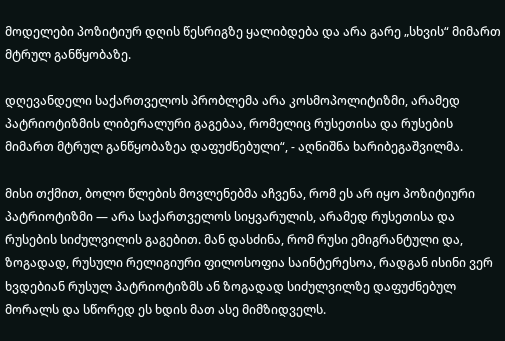მოდელები პოზიტიურ დღის წესრიგზე ყალიბდება და არა გარე „სხვის“ მიმართ მტრულ განწყობაზე.

დღევანდელი საქართველოს პრობლემა არა კოსმოპოლიტიზმი, არამედ პატრიოტიზმის ლიბერალური გაგებაა, რომელიც რუსეთისა და რუსების მიმართ მტრულ განწყობაზეა დაფუძნებული“, - აღნიშნა ხარიბეგაშვილმა.

მისი თქმით, ბოლო წლების მოვლენებმა აჩვენა, რომ ეს არ იყო პოზიტიური პატრიოტიზმი — არა საქართველოს სიყვარულის, არამედ რუსეთისა და რუსების სიძულვილის გაგებით. მან დასძინა, რომ რუსი ემიგრანტული და, ზოგადად, რუსული რელიგიური ფილოსოფია საინტერესოა, რადგან ისინი ვერ ხვდებიან რუსულ პატრიოტიზმს ან ზოგადად სიძულვილზე დაფუძნებულ მორალს და სწორედ ეს ხდის მათ ასე მიმზიდველს.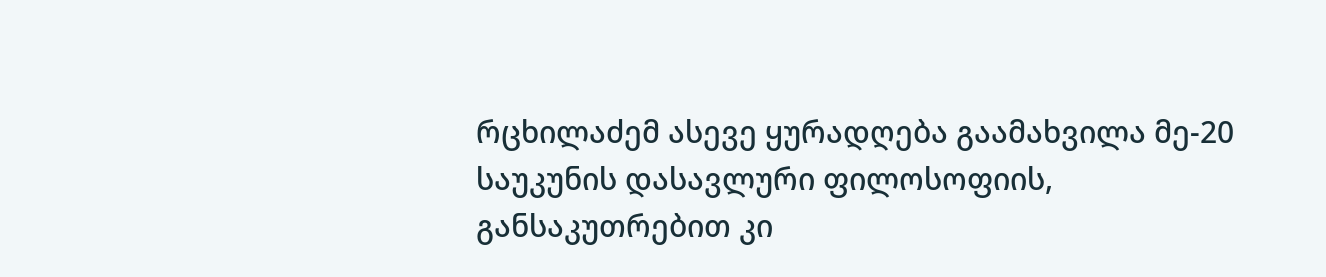რცხილაძემ ასევე ყურადღება გაამახვილა მე-20 საუკუნის დასავლური ფილოსოფიის, განსაკუთრებით კი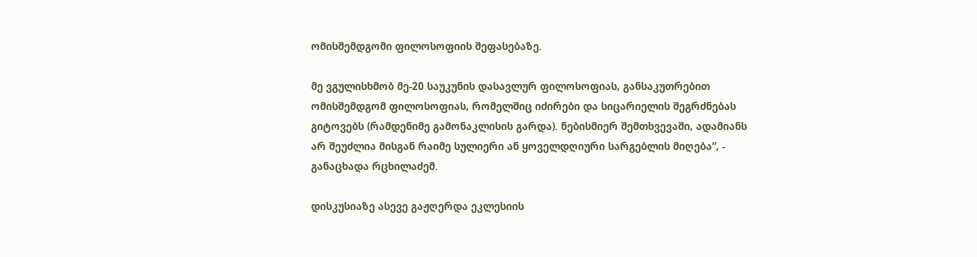ომისშემდგომი ფილოსოფიის შეფასებაზე.

მე ვგულისხმობ მე-20 საუკუნის დასავლურ ფილოსოფიას, განსაკუთრებით ომისშემდგომ ფილოსოფიას, რომელშიც იძირები და სიცარიელის შეგრძნებას გიტოვებს (რამდენიმე გამონაკლისის გარდა). ნებისმიერ შემთხვევაში, ადამიანს არ შეუძლია მისგან რაიმე სულიერი ან ყოველდღიური სარგებლის მიღება“, - განაცხადა რცხილაძემ.

დისკუსიაზე ასევე გაჟღერდა ეკლესიის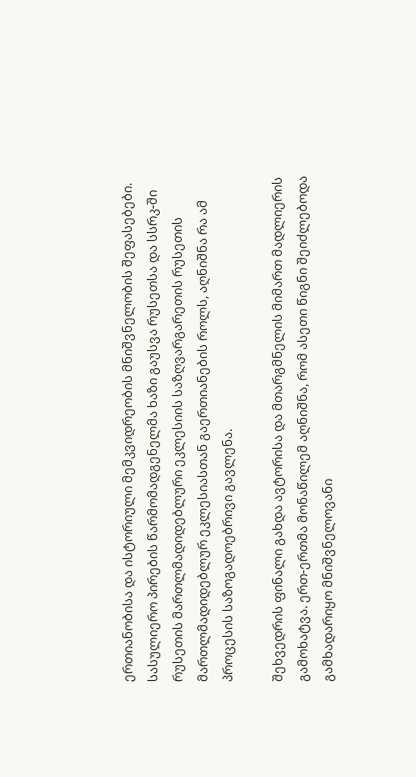ერთიანობისა და ისტორიული მემკვიდრეობის მნიშვნელობის შეფასებები. სასულიერო პირების წარმომადგენელმა ხაზი გაუსვა რუსეთსა და სსრკ-ში რუსეთის მართლმადიდებლური ეკლესიის საზღვარგარეთის რუსეთის მართლმადიდებლურ ეკლესიასთან გაერთიანების როლს, აღნიშნა რა ამ პროცესის საზოგადოებრივი გავლენა.

შეხვედრის ფინალი გახდა ავტორისა და მთარგმნელის მიმართ მადლიერის გამოხატვა. ერთ-ერთმა მონაწილემ აღნიშნა, რომ ასეთი წიგნი შეიძლებოდა გამხადარიყო მნიშვნელოვანი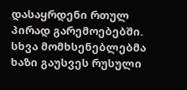დასაყრდენი რთულ პირად გარემოებებში. სხვა მომხსენებლებმა ხაზი გაუსვეს რუსული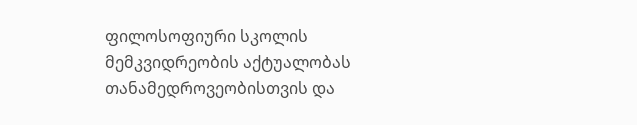ფილოსოფიური სკოლის მემკვიდრეობის აქტუალობას თანამედროვეობისთვის და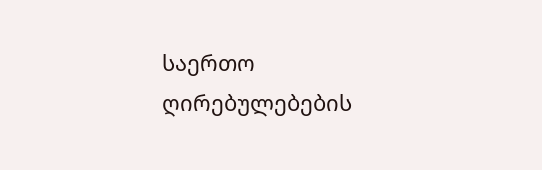საერთო ღირებულებების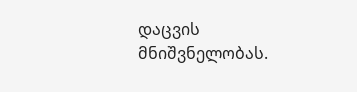დაცვის მნიშვნელობას.